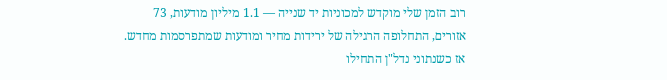רוב הזמן שלי מוקדש למכוניות יד שנייה — 1.1 מיליון מודעות, 73 אזורים, התחלופה הרגילה של ירידות מחיר ומודעות שמתפרסמות מחדש. אז כשנתוני נדל"ן התחילו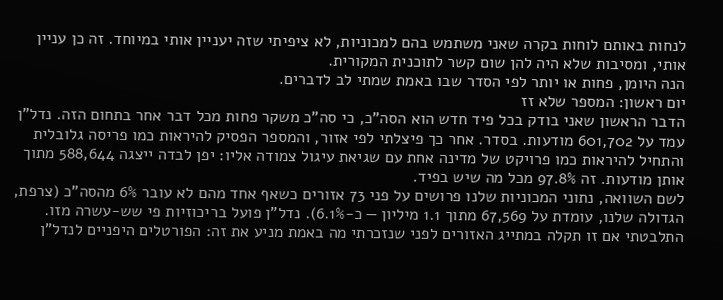לנחות באותם לוחות בקרה שאני משתמש בהם למכוניות, לא ציפיתי שזה יעניין אותי במיוחד. זה כן עניין אותי, ומסיבות שלא היה להן שום קשר לתוכנית המקורית.
הנה היומן, פחות או יותר לפי הסדר שבו באמת שמתי לב לדברים.
יום ראשון: המספר שלא זז
הדבר הראשון שאני בודק בכל פיד חדש הוא הסה"כ, כי סה"כ משקר פחות מכל דבר אחר בתחום הזה. נדל"ן עמד על 601,702 מודעות. בסדר. אחר כך פיצלתי לפי אזור, והמספר הפסיק להיראות כמו פריסה גלובלית והתחיל להיראות כמו פרויקט של מדינה אחת עם שגיאת עיגול צמודה אליו: יפן לבדה ייצגה 588,644 מתוך אותן מודעות. זה 97.8% מכל מה שיש בפיד.
לשם השוואה, נתוני המכוניות שלנו פרושים על פני 73 אזורים כשאף אחד מהם לא עובר 6% מהסה"כ (צרפת, הגדולה שלנו, עומדת על 67,569 מתוך 1.1 מיליון — כ-6.1%). נדל"ן פועל בריכוזיות פי שש-עשרה מזו. התלבטתי אם זו תקלה במתייג האזורים לפני שנזכרתי מה באמת מניע את זה: הפורטלים היפניים לנדל"ן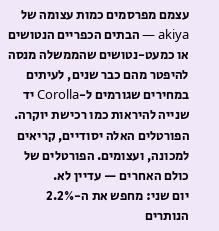עצמם מפרסמים כמות עצומה של akiya — הבתים הכפריים הנטושים או כמעט-נטושים שהממשלה מנסה להיפטר מהם כבר שנים, לעיתים במחירים שגורמים ל-Corolla יד שנייה להיראות כמו רכישת יוקרה. הפורטלים האלה יסודיים, קריאים למכונה, ועצומים. הפורטלים של כולם האחרים — עדיין לא.
יום שני: מחפש את ה-2.2% הנותרים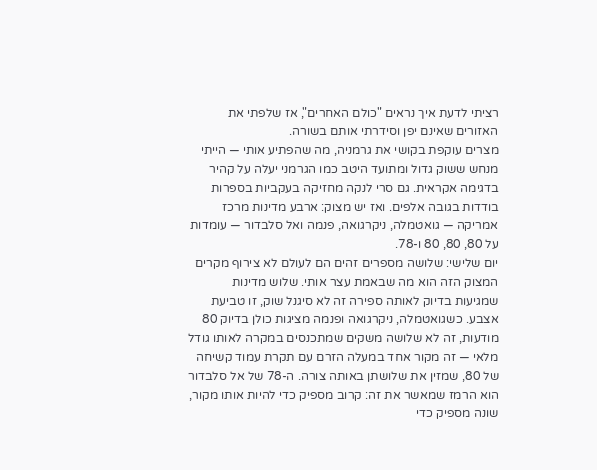רציתי לדעת איך נראים "כולם האחרים", אז שלפתי את האזורים שאינם יפן וסידרתי אותם בשורה.
מצרים עוקפת בקושי את גרמניה, מה שהפתיע אותי — הייתי מנחש ששוק גדול ומתועד היטב כמו הגרמני יעלה על קהיר בדגימה אקראית. גם סרי לנקה מחזיקה בעקביות בספרות בודדות בגובה אלפים. ואז יש מצוק: ארבע מדינות מרכז אמריקה — גואטמלה, ניקרגואה, פנמה ואל סלבדור — עומדות על 80, 80, 80 ו-78.
יום שלישי: שלושה מספרים זהים הם לעולם לא צירוף מקרים
המצוק הזה הוא מה שבאמת עצר אותי. שלוש מדינות שמגיעות בדיוק לאותה ספירה זה לא סיגנל שוק, זו טביעת אצבע. כשגואטמלה, ניקרגואה ופנמה מציגות כולן בדיוק 80 מודעות, זה לא שלושה משקים שמתכנסים במקרה לאותו גודל מלאי — זה מקור אחד במעלה הזרם עם תקרת עמוד קשיחה של 80, שמזין את שלושתן באותה צורה. ה-78 של אל סלבדור הוא הרמז שמאשר את זה: קרוב מספיק כדי להיות אותו מקור, שונה מספיק כדי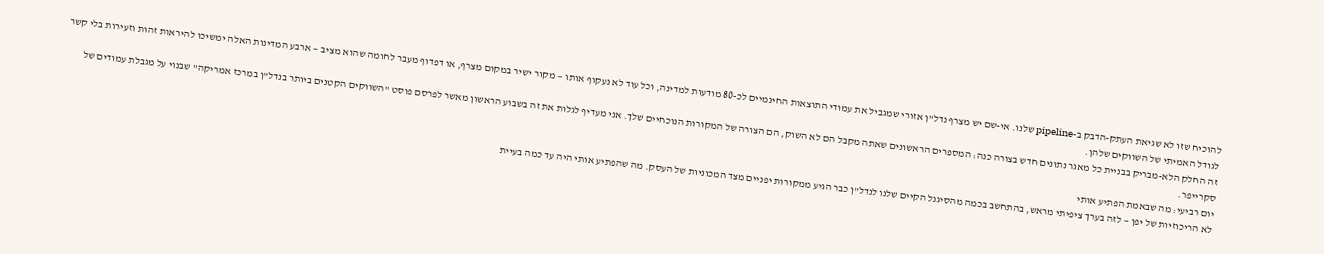להוכיח שזו לא שגיאת העתק-הדבק ב-pipeline שלנו. אי-שם יש מצרף נדל"ן אזורי שמגביל את עמודי התוצאות החינמיים לכ-80 מודעות למדינה, וכל עוד לא נעקוף אותו — מקור ישיר במקום מצרף, או דפדוף מעבר לחומה שהוא מציב — ארבע המדינות האלה ימשיכו להיראות זהות וזעירות בלי קשר לגודל האמיתי של השווקים שלהן.
זה החלק הלא-מבריק בבניית כל מאגר נתונים חדש בצורה כנה: המספרים הראשונים שאתה מקבל הם לא השוק, הם הצורה של המקורות הנוכחיים שלך. אני מעדיף לגלות את זה בשבוע הראשון מאשר לפרסם פוסט "השווקים הקטנים ביותר בנדל"ן במרכז אמריקה" שבנוי על מגבלת עמודים של סקרייפר.
יום רביעי: מה שבאמת הפתיע אותי
לא הריכוזיות של יפן — לזה בערך ציפיתי מראש, בהתחשב בכמה מהסיגנל הקיים שלנו לנדל"ן כבר הגיע ממקורות יפניים מצד המכוניות של העסק. מה שהפתיע אותי היה עד כמה בעיית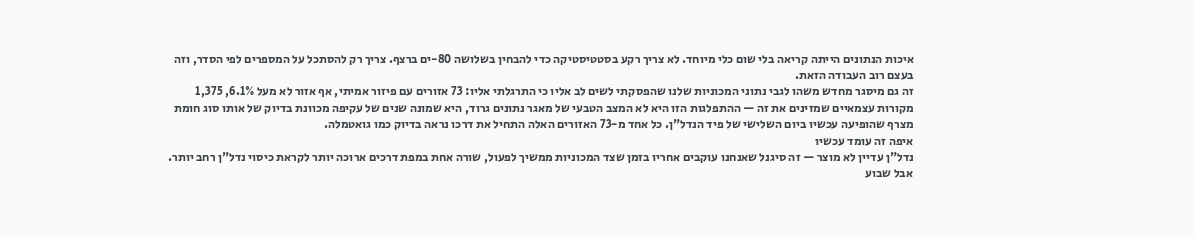איכות הנתונים הייתה קריאה בלי שום כלי מיוחד. לא צריך רקע בסטטיסטיקה כדי להבחין בשלושה 80-ים ברצף. צריך רק להסתכל על המספרים לפי הסדר, וזה בעצם רוב העבודה הזאת.
זה גם מיסגר מחדש משהו לגבי נתוני המכוניות שלנו שהפסקתי לשים לב אליו כי התרגלתי אליו: 73 אזורים עם פיזור אמיתי, אף אזור לא מעל 6.1%, 1,375 מקורות עצמאיים שמזינים את זה — ההתפלגות הזו היא לא המצב הטבעי של מאגר נתונים גרוד, היא שמונה שנים של עקיפה מכוונת בדיוק של אותו סוג חומת מצרף שהופיעה עכשיו ביום השלישי של פיד הנדל"ן. כל אחד מ-73 האזורים האלה התחיל את דרכו נראה בדיוק כמו גואטמלה.
איפה זה עומד עכשיו
נדל"ן עדיין לא מוצר — זה סיגנל שאנחנו עוקבים אחריו בזמן שצד המכוניות ממשיך לפעול, שורה אחת במפת דרכים ארוכה יותר לקראת כיסוי נדל"ן רחב יותר. אבל שבוע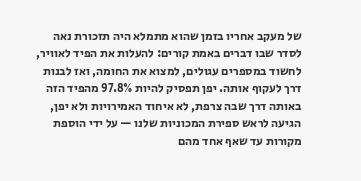של מעקב אחריו בזמן שהוא מתמלא היה תזכורת נאה לסדר שבו דברים באמת קורים: להעלות את הפיד לאוויר, לחשוד במספרים עגולים, למצוא את החומה, ואז לבנות דרך לעקוף אותה. יפן תפסיק להיות 97.8% מהפיד הזה באותה דרך שבה צרפת, לא איחוד האמירויות ולא יפן, הגיעה לראש ספירת המכוניות שלנו — על ידי הוספת מקורות עד שאף אחד מהם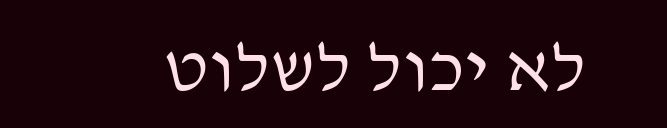לא יכול לשלוט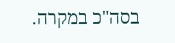בסה"כ במקרה.